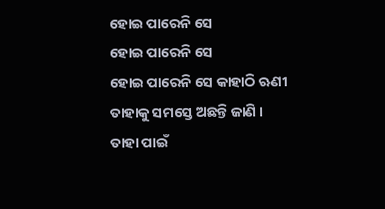ହୋଇ ପାରେନି ସେ
ହୋଇ ପାରେନି ସେ
ହୋଇ ପାରେନି ସେ କାହାଠି ଋଣୀ
ତାହାକୁ ସମସ୍ତେ ଅଛନ୍ତି ଜାଣି ।
ତାହା ପାଇଁ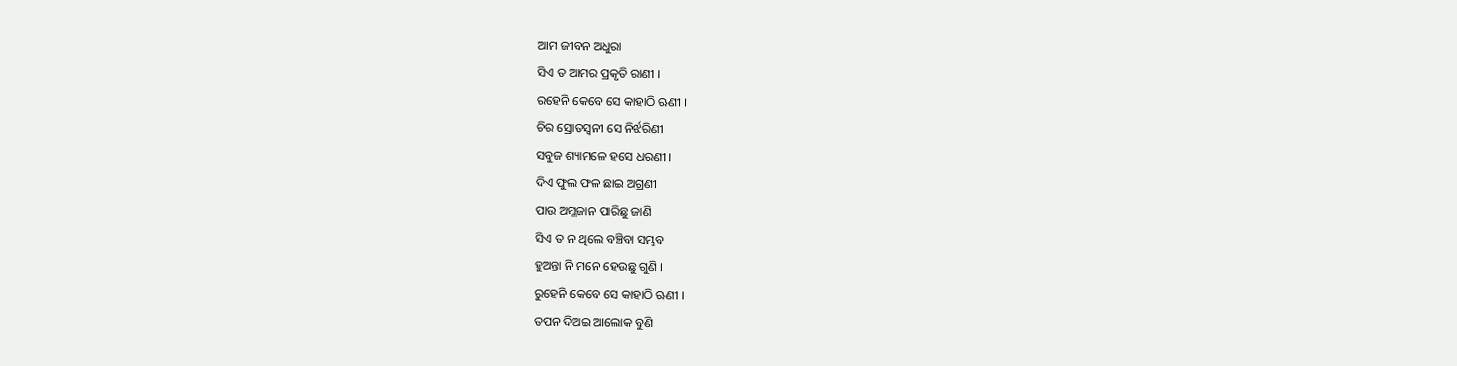ଆମ ଜୀବନ ଅଧୁରା
ସିଏ ତ ଆମର ପ୍ରକୃତି ରାଣୀ ।
ରହେନି କେବେ ସେ କାହାଠି ଋଣୀ ।
ଚିର ସ୍ରୋତସ୍ବନୀ ସେ ନିର୍ଝରିଣୀ
ସବୁଜ ଶ୍ୟାମଳେ ହସେ ଧରଣୀ ।
ଦିଏ ଫୁଲ ଫଳ ଛାଇ ଅଗ୍ରଣୀ
ପାଉ ଅମ୍ଳଜାନ ପାରିଛୁ ଜାଣି
ସିଏ ତ ନ ଥିଲେ ବଞ୍ଚିବା ସମ୍ଭବ
ହୁଅନ୍ତା ନି ମନେ ହେଉଛୁ ଗୁଣି ।
ରୁହେନି କେବେ ସେ କାହାଠି ଋଣୀ ।
ତପନ ଦିଅଇ ଆଲୋକ ବୁଣି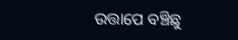ଉତ୍ତାପେ ବଞ୍ଚିଛୁ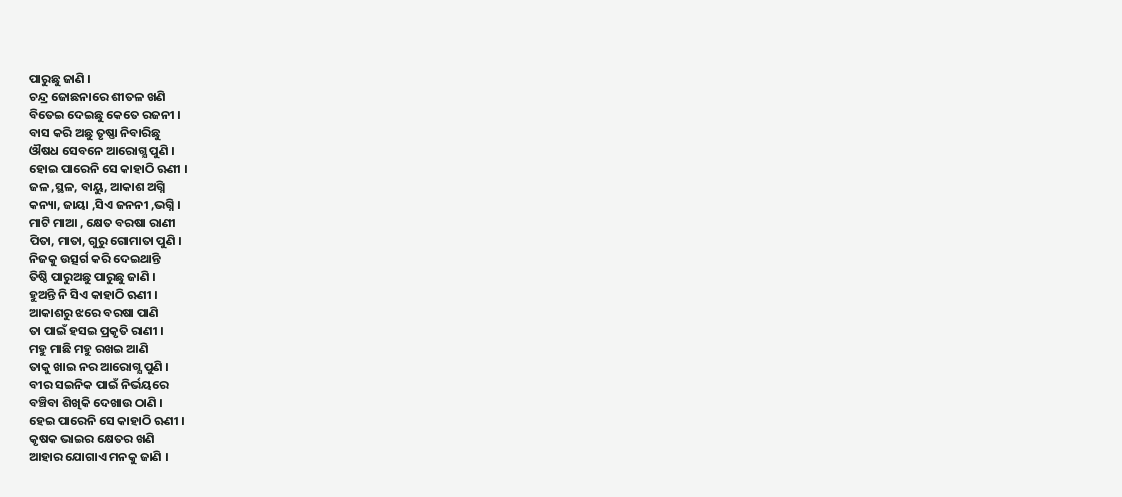ପାରୁଛୁ ଜାଣି ।
ଚନ୍ଦ୍ର ଜୋଛନାରେ ଶୀତଳ ଖଣି
ବିତେଇ ଦେଇଛୁ କେତେ ରଜନୀ ।
ବାସ କରି ଅଛୁ ତୃଷ୍ଣା ନିବାରିଛୁ
ଔଷଧ ସେବନେ ଆରୋଗ୍ଯ ପୁଣି ।
ହୋଇ ପାରେନି ସେ କାହାଠି ଋଣୀ ।
ଜଳ ,ସ୍ଥଳ, ବାୟୁ, ଆକାଶ ଅଗ୍ନି
କନ୍ୟା, ଜାୟା ,ସିଏ ଜନନୀ ,ଭଗ୍ନି ।
ମାଟି ମାଆ , କ୍ଷେତ ବରଷା ରାଣୀ
ପିତା, ମାତା, ଗୁରୁ ଗୋମାତା ପୁଣି ।
ନିଜକୁ ଉତ୍ସର୍ଗ କରି ଦେଇଥାନ୍ତି
ତିଷ୍ଠି ପାରୁଅଛୁ ପାରୁଛୁ ଜାଣି ।
ହୁଅନ୍ତି ନି ସିଏ କାହାଠି ଋଣୀ ।
ଆକାଶରୁ ଝରେ ବରଷା ପାଣି
ତା ପାଇଁ ହସଇ ପ୍ରକୃତି ରାଣୀ ।
ମହୁ ମାଛି ମହୁ ରଖଇ ଆଣି
ତାକୁ ଖାଇ ନର ଆରୋଗ୍ଯ ପୁଣି ।
ବୀର ସଇନିକ ପାଇଁ ନିର୍ଭୟରେ
ବଞ୍ଚିବା ଶିଖିକି ଦେଖାଉ ଠାଣି ।
ହେଇ ପାରେନି ସେ କାହାଠି ଋଣୀ ।
କୃଷକ ଭାଇର କ୍ଷେତର ଖଣି
ଆହାର ଯୋଗାଏ ମନକୁ ଜାଣି ।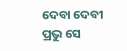ଦେବା ଦେବୀ ପ୍ରଭୁ ସେ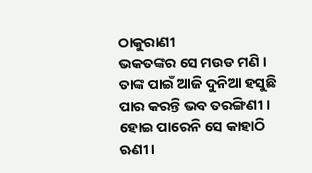ଠାକୁରାଣୀ
ଭକତଙ୍କର ସେ ମଉଡ ମଣି ।
ତାଙ୍କ ପାଇଁ ଆଜି ଦୁନିଆ ହସୁଛି
ପାର କରନ୍ତି ଭବ ତରଙ୍ଗିଣୀ ।
ହୋଇ ପାରେନି ସେ କାହାଠି ଋଣୀ ।